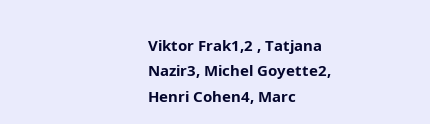Viktor Frak1,2 , Tatjana Nazir3, Michel Goyette2,
Henri Cohen4, Marc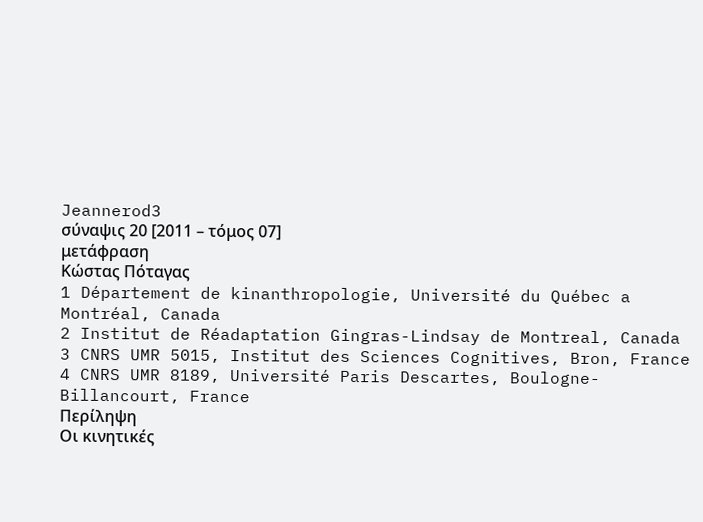Jeannerod3
σύναψις 20 [2011 – τόμος 07]
μετάφραση
Κώστας Πόταγας
1 Département de kinanthropologie, Université du Québec a Montréal, Canada
2 Institut de Réadaptation Gingras-Lindsay de Montreal, Canada
3 CNRS UMR 5015, Institut des Sciences Cognitives, Bron, France
4 CNRS UMR 8189, Université Paris Descartes, Boulogne-Billancourt, France
Περίληψη
Οι κινητικές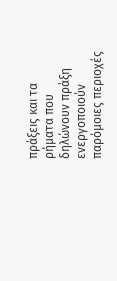πράξεις και τα ρήματα που δηλώνουν πράξη ενεργοποιούν παρόμοιες περιοχές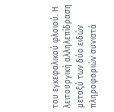του εγκεφαλικού φλοιού. Η λειτουργική αλληλεπίδραση μεταξύ των δύο ειδών πληροφοριών συνιστά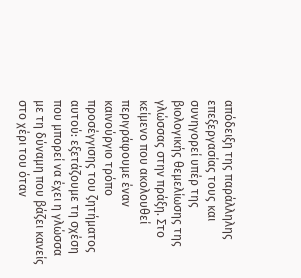απόδειξη της παράλληλης επεξεργασίας τους και συνηγορεί υπέρ της βιολογικής θεμελίωσης της γλώσσας στην πράξη. Στο κείμενο που ακολουθεί περιγράφουμε έναν καινούργιο τρόπο προσέγγισης του ζητήματος αυτού: εξετάζουμε τη σχέση που μπορεί να έχει η γλώσσα με τη δύναμη που βάζει κανείς στο χέρι του όταν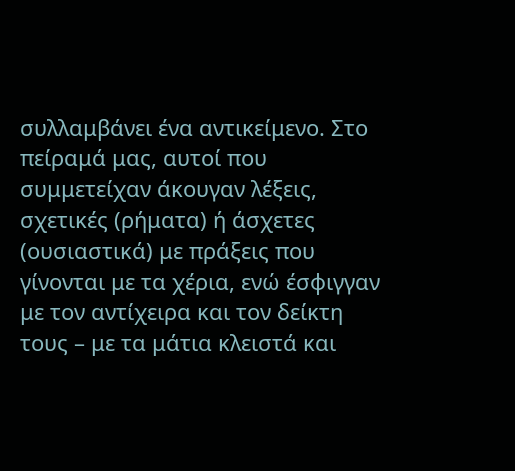συλλαμβάνει ένα αντικείμενο. Στο πείραμά μας, αυτοί που συμμετείχαν άκουγαν λέξεις, σχετικές (ρήματα) ή άσχετες (ουσιαστικά) με πράξεις που γίνονται με τα χέρια, ενώ έσφιγγαν με τον αντίχειρα και τον δείκτη τους – με τα μάτια κλειστά και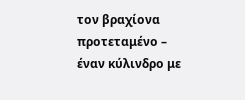τον βραχίονα προτεταμένο – έναν κύλινδρο με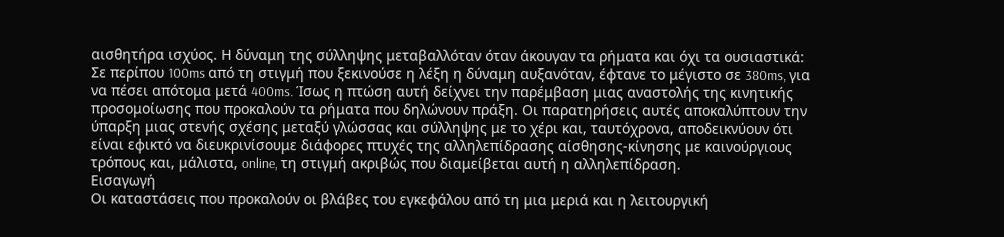αισθητήρα ισχύος. Η δύναμη της σύλληψης μεταβαλλόταν όταν άκουγαν τα ρήματα και όχι τα ουσιαστικά: Σε περίπου 100ms από τη στιγμή που ξεκινούσε η λέξη η δύναμη αυξανόταν, έφτανε το μέγιστο σε 380ms, για να πέσει απότομα μετά 400ms. Ίσως η πτώση αυτή δείχνει την παρέμβαση μιας αναστολής της κινητικής προσομοίωσης που προκαλούν τα ρήματα που δηλώνουν πράξη. Οι παρατηρήσεις αυτές αποκαλύπτουν την ύπαρξη μιας στενής σχέσης μεταξύ γλώσσας και σύλληψης με το χέρι και, ταυτόχρονα, αποδεικνύουν ότι είναι εφικτό να διευκρινίσουμε διάφορες πτυχές της αλληλεπίδρασης αίσθησης-κίνησης με καινούργιους τρόπους και, μάλιστα, online, τη στιγμή ακριβώς που διαμείβεται αυτή η αλληλεπίδραση.
Εισαγωγή
Οι καταστάσεις που προκαλούν οι βλάβες του εγκεφάλου από τη μια μεριά και η λειτουργική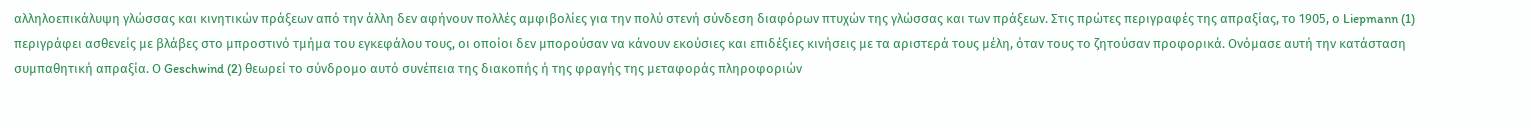αλληλοεπικάλυψη γλώσσας και κινητικών πράξεων από την άλλη δεν αφήνουν πολλές αμφιβολίες για την πολύ στενή σύνδεση διαφόρων πτυχών της γλώσσας και των πράξεων. Στις πρώτες περιγραφές της απραξίας, το 1905, ο Liepmann (1) περιγράφει ασθενείς με βλάβες στο μπροστινό τμήμα του εγκεφάλου τους, οι οποίοι δεν μπορούσαν να κάνουν εκούσιες και επιδέξιες κινήσεις με τα αριστερά τους μέλη, όταν τους το ζητούσαν προφορικά. Ονόμασε αυτή την κατάσταση συμπαθητική απραξία. Ο Geschwind (2) θεωρεί το σύνδρομο αυτό συνέπεια της διακοπής ή της φραγής της μεταφοράς πληροφοριών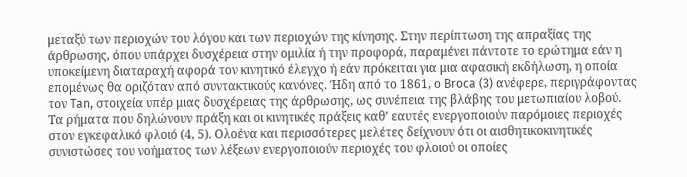μεταξύ των περιοχών του λόγου και των περιοχών της κίνησης. Στην περίπτωση της απραξίας της άρθρωσης, όπου υπάρχει δυσχέρεια στην ομιλία ή την προφορά, παραμένει πάντοτε το ερώτημα εάν η υποκείμενη διαταραχή αφορά τον κινητικό έλεγχο ή εάν πρόκειται για μια αφασική εκδήλωση, η οποία επομένως θα οριζόταν από συντακτικούς κανόνες. Ήδη από το 1861, ο Broca (3) ανέφερε, περιγράφοντας τον Tan, στοιχεία υπέρ μιας δυσχέρειας της άρθρωσης, ως συνέπεια της βλάβης του μετωπιαίου λοβού.
Τα ρήματα που δηλώνουν πράξη και οι κινητικές πράξεις καθ’ εαυτές ενεργοποιούν παρόμοιες περιοχές στον εγκεφαλικό φλοιό (4, 5). Ολοένα και περισσότερες μελέτες δείχνουν ότι οι αισθητικοκινητικές συνιστώσες του νοήματος των λέξεων ενεργοποιούν περιοχές του φλοιού οι οποίες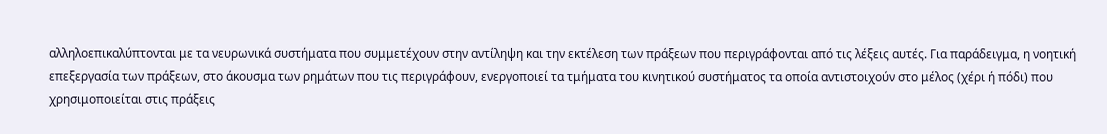αλληλοεπικαλύπτονται με τα νευρωνικά συστήματα που συμμετέχουν στην αντίληψη και την εκτέλεση των πράξεων που περιγράφονται από τις λέξεις αυτές. Για παράδειγμα, η νοητική επεξεργασία των πράξεων, στο άκουσμα των ρημάτων που τις περιγράφουν, ενεργοποιεί τα τμήματα του κινητικού συστήματος τα οποία αντιστοιχούν στο μέλος (χέρι ή πόδι) που χρησιμοποιείται στις πράξεις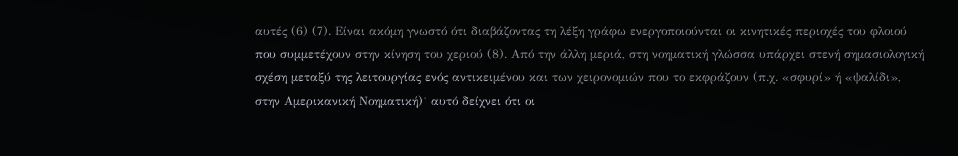αυτές (6) (7). Είναι ακόμη γνωστό ότι διαβάζοντας τη λέξη γράφω ενεργοποιούνται οι κινητικές περιοχές του φλοιού που συμμετέχουν στην κίνηση του χεριού (8). Από την άλλη μεριά, στη νοηματική γλώσσα υπάρχει στενή σημασιολογική σχέση μεταξύ της λειτουργίας ενός αντικειμένου και των χειρονομιών που το εκφράζουν (π.χ. «σφυρί» ή «ψαλίδι», στην Αμερικανική Νοηματική)˙ αυτό δείχνει ότι οι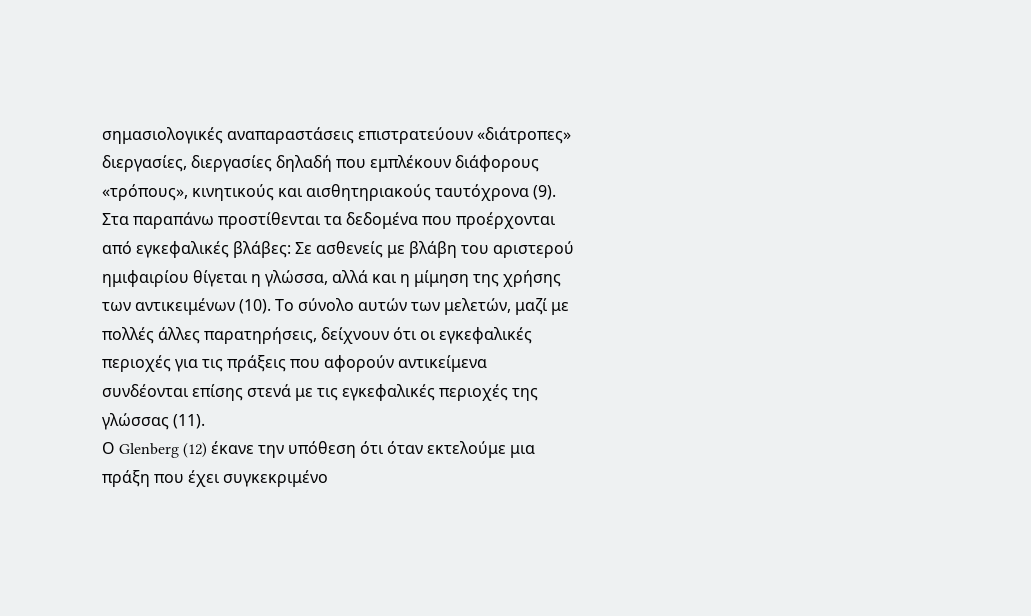σημασιολογικές αναπαραστάσεις επιστρατεύουν «διάτροπες» διεργασίες, διεργασίες δηλαδή που εμπλέκουν διάφορους «τρόπους», κινητικούς και αισθητηριακούς ταυτόχρονα (9). Στα παραπάνω προστίθενται τα δεδομένα που προέρχονται από εγκεφαλικές βλάβες: Σε ασθενείς με βλάβη του αριστερού ημιφαιρίου θίγεται η γλώσσα, αλλά και η μίμηση της χρήσης των αντικειμένων (10). Το σύνολο αυτών των μελετών, μαζί με πολλές άλλες παρατηρήσεις, δείχνουν ότι οι εγκεφαλικές περιοχές για τις πράξεις που αφορούν αντικείμενα συνδέονται επίσης στενά με τις εγκεφαλικές περιοχές της γλώσσας (11).
Ο Glenberg (12) έκανε την υπόθεση ότι όταν εκτελούμε μια πράξη που έχει συγκεκριμένο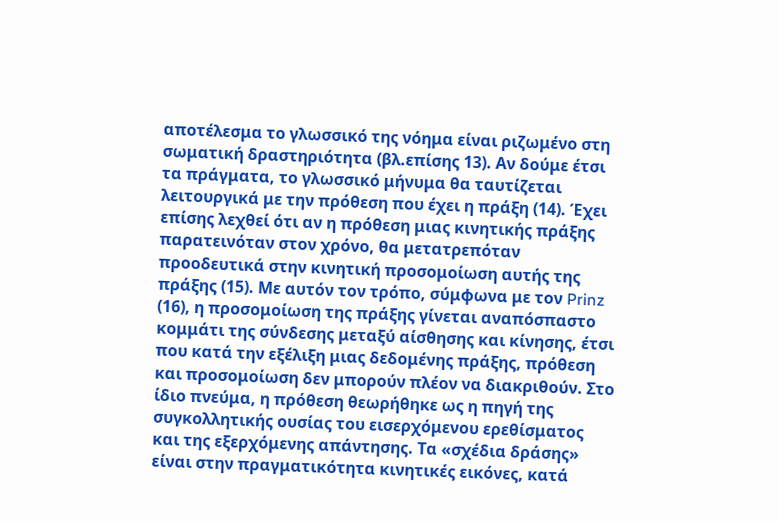αποτέλεσμα το γλωσσικό της νόημα είναι ριζωμένο στη σωματική δραστηριότητα (βλ.επίσης 13). Αν δούμε έτσι τα πράγματα, το γλωσσικό μήνυμα θα ταυτίζεται λειτουργικά με την πρόθεση που έχει η πράξη (14). Έχει επίσης λεχθεί ότι αν η πρόθεση μιας κινητικής πράξης παρατεινόταν στον χρόνο, θα μετατρεπόταν προοδευτικά στην κινητική προσομοίωση αυτής της πράξης (15). Με αυτόν τον τρόπο, σύμφωνα με τον Prinz (16), η προσομοίωση της πράξης γίνεται αναπόσπαστο κομμάτι της σύνδεσης μεταξύ αίσθησης και κίνησης, έτσι που κατά την εξέλιξη μιας δεδομένης πράξης, πρόθεση και προσομοίωση δεν μπορούν πλέον να διακριθούν. Στο ίδιο πνεύμα, η πρόθεση θεωρήθηκε ως η πηγή της συγκολλητικής ουσίας του εισερχόμενου ερεθίσματος και της εξερχόμενης απάντησης. Τα «σχέδια δράσης» είναι στην πραγματικότητα κινητικές εικόνες, κατά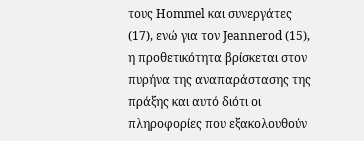τους Hommel και συνεργάτες (17), ενώ για τον Jeannerod (15), η προθετικότητα βρίσκεται στον πυρήνα της αναπαράστασης της πράξης και αυτό διότι οι πληροφορίες που εξακολουθούν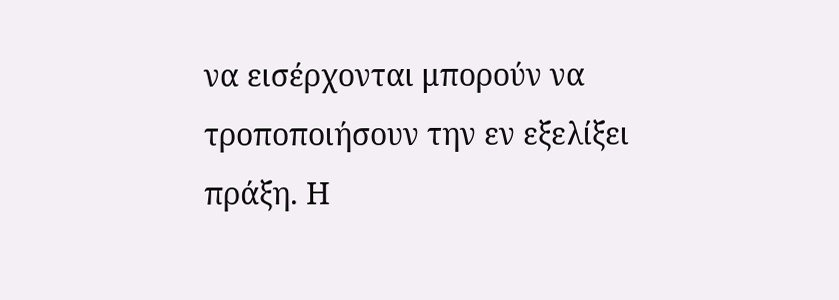να εισέρχονται μπορούν να τροποποιήσουν την εν εξελίξει πράξη. Η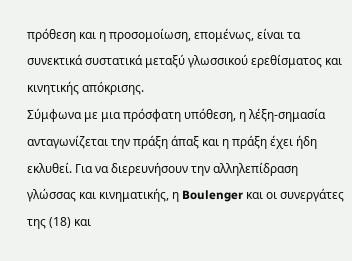πρόθεση και η προσομοίωση, επομένως, είναι τα συνεκτικά συστατικά μεταξύ γλωσσικού ερεθίσματος και κινητικής απόκρισης.
Σύμφωνα με μια πρόσφατη υπόθεση, η λέξη-σημασία ανταγωνίζεται την πράξη άπαξ και η πράξη έχει ήδη εκλυθεί. Για να διερευνήσουν την αλληλεπίδραση γλώσσας και κινηματικής, η Boulenger και οι συνεργάτες της (18) και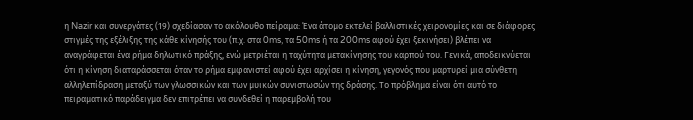η Nazir και συνεργάτες (19) σχεδίασαν το ακόλουθο πείραμα: Ένα άτομο εκτελεί βαλλιστικές χειρονομίες και σε διάφορες στιγμές της εξέλιξης της κάθε κίνησής του (π.χ. στα 0ms, τα 50ms ή τα 200ms αφού έχει ξεκινήσει) βλέπει να αναγράφεται ένα ρήμα δηλωτικό πράξης, ενώ μετριέται η ταχύτητα μετακίνησης του καρπού του. Γενικά, αποδεικνύεται ότι η κίνηση διαταράσσεται όταν το ρήμα εμφανιστεί αφού έχει αρχίσει η κίνηση, γεγονός που μαρτυρεί μια σύνθετη αλληλεπίδραση μεταξύ των γλωσσικών και των μυικών συνιστωσών της δράσης. Το πρόβλημα είναι ότι αυτό το πειραματικό παράδειγμα δεν επιτρέπει να συνδεθεί η παρεμβολή του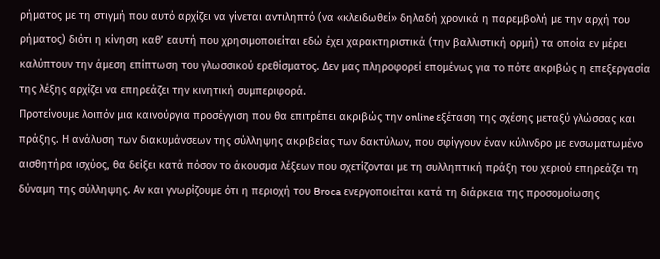ρήματος με τη στιγμή που αυτό αρχίζει να γίνεται αντιληπτό (να «κλειδωθεί» δηλαδή χρονικά η παρεμβολή με την αρχή του ρήματος) διότι η κίνηση καθ’ εαυτή που χρησιμοποιείται εδώ έχει χαρακτηριστικά (την βαλλιστική ορμή) τα οποία εν μέρει καλύπτουν την άμεση επίπτωση του γλωσσικού ερεθίσματος. Δεν μας πληροφορεί επομένως για το πότε ακριβώς η επεξεργασία της λέξης αρχίζει να επηρεάζει την κινητική συμπεριφορά.
Προτείνουμε λοιπόν μια καινούργια προσέγγιση που θα επιτρέπει ακριβώς την online εξέταση της σχέσης μεταξύ γλώσσας και πράξης. Η ανάλυση των διακυμάνσεων της σύλληψης ακριβείας των δακτύλων, που σφίγγουν έναν κύλινδρο με ενσωματωμένο αισθητήρα ισχύος, θα δείξει κατά πόσον το άκουσμα λέξεων που σχετίζονται με τη συλληπτική πράξη του χεριού επηρεάζει τη δύναμη της σύλληψης. Αν και γνωρίζουμε ότι η περιοχή του Broca ενεργοποιείται κατά τη διάρκεια της προσομοίωσης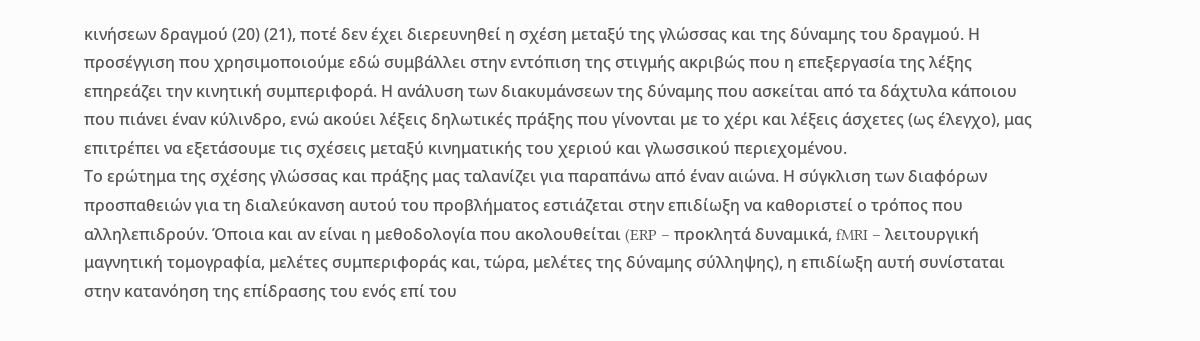κινήσεων δραγμού (20) (21), ποτέ δεν έχει διερευνηθεί η σχέση μεταξύ της γλώσσας και της δύναμης του δραγμού. Η προσέγγιση που χρησιμοποιούμε εδώ συμβάλλει στην εντόπιση της στιγμής ακριβώς που η επεξεργασία της λέξης επηρεάζει την κινητική συμπεριφορά. Η ανάλυση των διακυμάνσεων της δύναμης που ασκείται από τα δάχτυλα κάποιου που πιάνει έναν κύλινδρο, ενώ ακούει λέξεις δηλωτικές πράξης που γίνονται με το χέρι και λέξεις άσχετες (ως έλεγχο), μας επιτρέπει να εξετάσουμε τις σχέσεις μεταξύ κινηματικής του χεριού και γλωσσικού περιεχομένου.
Το ερώτημα της σχέσης γλώσσας και πράξης μας ταλανίζει για παραπάνω από έναν αιώνα. Η σύγκλιση των διαφόρων προσπαθειών για τη διαλεύκανση αυτού του προβλήματος εστιάζεται στην επιδίωξη να καθοριστεί ο τρόπος που αλληλεπιδρούν. Όποια και αν είναι η μεθοδολογία που ακολουθείται (ERP – προκλητά δυναμικά, fMRI – λειτουργική μαγνητική τομογραφία, μελέτες συμπεριφοράς και, τώρα, μελέτες της δύναμης σύλληψης), η επιδίωξη αυτή συνίσταται στην κατανόηση της επίδρασης του ενός επί του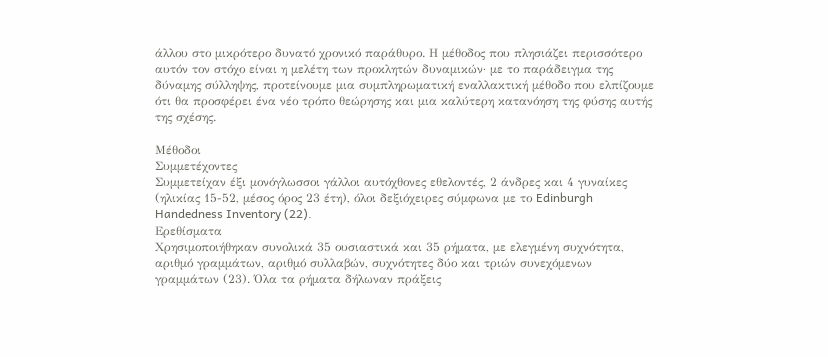άλλου στο μικρότερο δυνατό χρονικό παράθυρο. Η μέθοδος που πλησιάζει περισσότερο αυτόν τον στόχο είναι η μελέτη των προκλητών δυναμικών· με το παράδειγμα της δύναμης σύλληψης, προτείνουμε μια συμπληρωματική εναλλακτική μέθοδο που ελπίζουμε ότι θα προσφέρει ένα νέο τρόπο θεώρησης και μια καλύτερη κατανόηση της φύσης αυτής της σχέσης.

Μέθοδοι
Συμμετέχοντες
Συμμετείχαν έξι μονόγλωσσοι γάλλοι αυτόχθονες εθελοντές, 2 άνδρες και 4 γυναίκες (ηλικίας 15-52, μέσος όρος 23 έτη), όλοι δεξιόχειρες σύμφωνα με το Edinburgh Handedness Inventory (22).
Ερεθίσματα
Χρησιμοποιήθηκαν συνολικά 35 ουσιαστικά και 35 ρήματα, με ελεγμένη συχνότητα, αριθμό γραμμάτων, αριθμό συλλαβών, συχνότητες δύο και τριών συνεχόμενων γραμμάτων (23). Όλα τα ρήματα δήλωναν πράξεις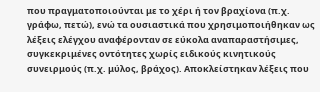που πραγματοποιούνται με το χέρι ή τον βραχίονα (π.χ. γράφω, πετώ), ενώ τα ουσιαστικά που χρησιμοποιήθηκαν ως λέξεις ελέγχου αναφέρονταν σε εύκολα αναπαραστήσιμες, συγκεκριμένες οντότητες χωρίς ειδικούς κινητικούς συνειρμούς (π.χ. μύλος, βράχος). Αποκλείστηκαν λέξεις που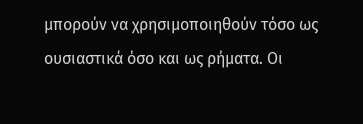μπορούν να χρησιμοποιηθούν τόσο ως ουσιαστικά όσο και ως ρήματα. Οι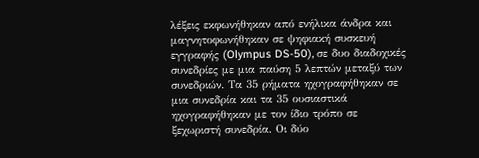λέξεις εκφωνήθηκαν από ενήλικα άνδρα και μαγνητοφωνήθηκαν σε ψηφιακή συσκευή εγγραφής (Olympus DS-50), σε δυο διαδοχικές συνεδρίες με μια παύση 5 λεπτών μεταξύ των συνεδριών. Τα 35 ρήματα ηχογραφήθηκαν σε μια συνεδρία και τα 35 ουσιαστικά ηχογραφήθηκαν με τον ίδιο τρόπο σε ξεχωριστή συνεδρία. Οι δύο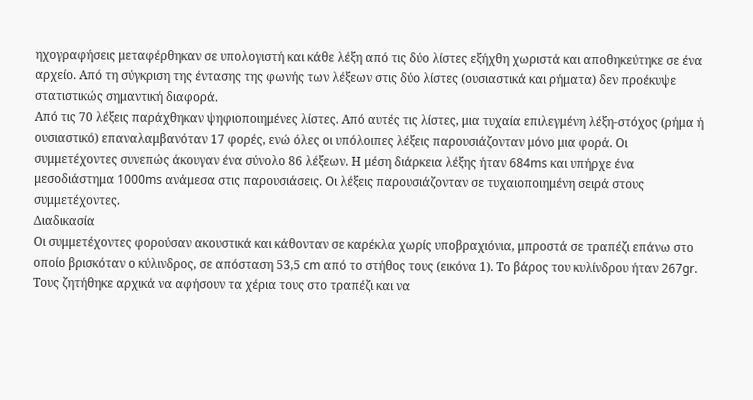ηχογραφήσεις μεταφέρθηκαν σε υπολογιστή και κάθε λέξη από τις δύο λίστες εξήχθη χωριστά και αποθηκεύτηκε σε ένα αρχείο. Από τη σύγκριση της έντασης της φωνής των λέξεων στις δύο λίστες (ουσιαστικά και ρήματα) δεν προέκυψε στατιστικώς σημαντική διαφορά.
Από τις 70 λέξεις παράχθηκαν ψηφιοποιημένες λίστες. Από αυτές τις λίστες, μια τυχαία επιλεγμένη λέξη-στόχος (ρήμα ή ουσιαστικό) επαναλαμβανόταν 17 φορές, ενώ όλες οι υπόλοιπες λέξεις παρουσιάζονταν μόνο μια φορά. Οι συμμετέχοντες συνεπώς άκουγαν ένα σύνολο 86 λέξεων. Η μέση διάρκεια λέξης ήταν 684ms και υπήρχε ένα μεσοδιάστημα 1000ms ανάμεσα στις παρουσιάσεις. Οι λέξεις παρουσιάζονταν σε τυχαιοποιημένη σειρά στους συμμετέχοντες.
Διαδικασία
Οι συμμετέχοντες φορούσαν ακουστικά και κάθονταν σε καρέκλα χωρίς υποβραχιόνια, μπροστά σε τραπέζι επάνω στο οποίο βρισκόταν ο κύλινδρος, σε απόσταση 53,5 cm από το στήθος τους (εικόνα 1). Το βάρος του κυλίνδρου ήταν 267gr. Τους ζητήθηκε αρχικά να αφήσουν τα χέρια τους στο τραπέζι και να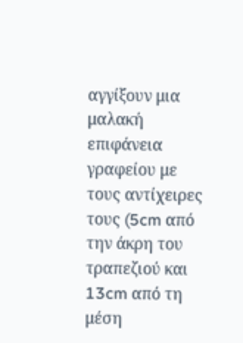αγγίξουν μια μαλακή επιφάνεια γραφείου με τους αντίχειρες τους (5cm από την άκρη του τραπεζιού και 13cm από τη μέση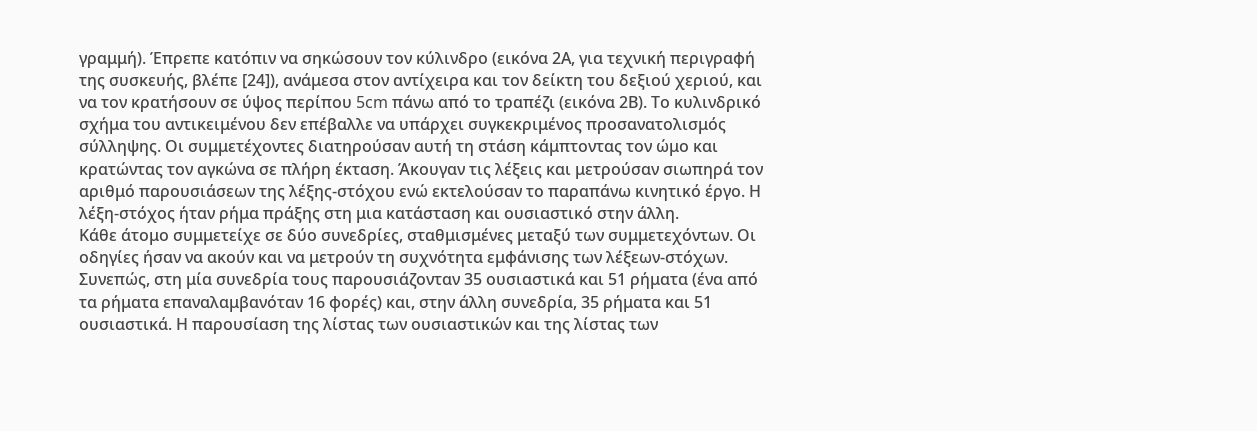γραμμή). Έπρεπε κατόπιν να σηκώσουν τον κύλινδρο (εικόνα 2Α, για τεχνική περιγραφή της συσκευής, βλέπε [24]), ανάμεσα στον αντίχειρα και τον δείκτη του δεξιού χεριού, και να τον κρατήσουν σε ύψος περίπου 5cm πάνω από το τραπέζι (εικόνα 2Β). Το κυλινδρικό σχήμα του αντικειμένου δεν επέβαλλε να υπάρχει συγκεκριμένος προσανατολισμός σύλληψης. Οι συμμετέχοντες διατηρούσαν αυτή τη στάση κάμπτοντας τον ώμο και κρατώντας τον αγκώνα σε πλήρη έκταση. Άκουγαν τις λέξεις και μετρούσαν σιωπηρά τον αριθμό παρουσιάσεων της λέξης-στόχου ενώ εκτελούσαν το παραπάνω κινητικό έργο. Η λέξη-στόχος ήταν ρήμα πράξης στη μια κατάσταση και ουσιαστικό στην άλλη.
Κάθε άτομο συμμετείχε σε δύο συνεδρίες, σταθμισμένες μεταξύ των συμμετεχόντων. Οι οδηγίες ήσαν να ακούν και να μετρούν τη συχνότητα εμφάνισης των λέξεων-στόχων. Συνεπώς, στη μία συνεδρία τους παρουσιάζονταν 35 ουσιαστικά και 51 ρήματα (ένα από τα ρήματα επαναλαμβανόταν 16 φορές) και, στην άλλη συνεδρία, 35 ρήματα και 51 ουσιαστικά. Η παρουσίαση της λίστας των ουσιαστικών και της λίστας των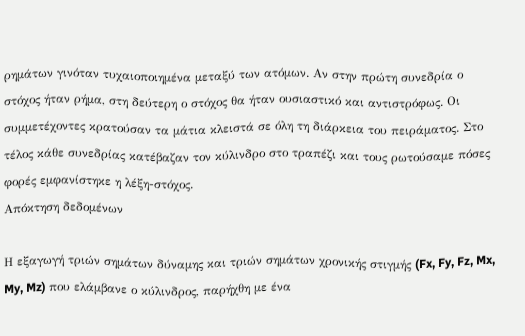ρημάτων γινόταν τυχαιοποιημένα μεταξύ των ατόμων. Αν στην πρώτη συνεδρία ο στόχος ήταν ρήμα, στη δεύτερη ο στόχος θα ήταν ουσιαστικό και αντιστρόφως. Οι συμμετέχοντες κρατούσαν τα μάτια κλειστά σε όλη τη διάρκεια του πειράματος. Στο τέλος κάθε συνεδρίας κατέβαζαν τον κύλινδρο στο τραπέζι και τους ρωτούσαμε πόσες φορές εμφανίστηκε η λέξη-στόχος.
Απόκτηση δεδομένων

Η εξαγωγή τριών σημάτων δύναμης και τριών σημάτων χρονικής στιγμής (Fx, Fy, Fz, Mx, My, Mz) που ελάμβανε ο κύλινδρος, παρήχθη με ένα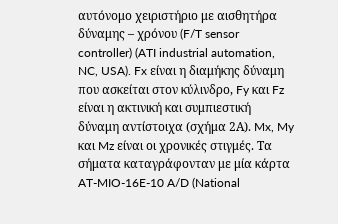αυτόνομο χειριστήριο με αισθητήρα δύναμης – χρόνου (F/T sensor controller) (ATI industrial automation, NC, USA). Fx είναι η διαμήκης δύναμη που ασκείται στον κύλινδρο, Fy και Fz είναι η ακτινική και συμπιεστική δύναμη αντίστοιχα (σχήμα 2Α). Mx, My και Mz είναι οι χρονικές στιγμές. Τα σήματα καταγράφονταν με μία κάρτα AT-MIO-16E-10 A/D (National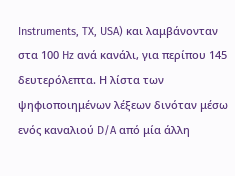Instruments, TX, USA) και λαμβάνονταν στα 100 Hz ανά κανάλι, για περίπου 145 δευτερόλεπτα. Η λίστα των ψηφιοποιημένων λέξεων δινόταν μέσω ενός καναλιού D/A από μία άλλη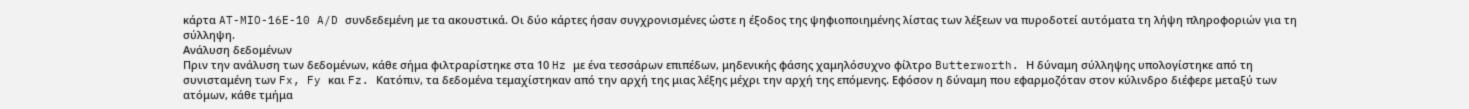κάρτα AT-MIO-16E-10 A/D συνδεδεμένη με τα ακουστικά. Οι δύο κάρτες ήσαν συγχρονισμένες ώστε η έξοδος της ψηφιοποιημένης λίστας των λέξεων να πυροδοτεί αυτόματα τη λήψη πληροφοριών για τη σύλληψη.
Ανάλυση δεδομένων
Πριν την ανάλυση των δεδομένων, κάθε σήμα φιλτραρίστηκε στα 10 Hz με ένα τεσσάρων επιπέδων, μηδενικής φάσης χαμηλόσυχνο φίλτρο Butterworth. Η δύναμη σύλληψης υπολογίστηκε από τη συνισταμένη των Fx, Fy και Fz. Κατόπιν, τα δεδομένα τεμαχίστηκαν από την αρχή της μιας λέξης μέχρι την αρχή της επόμενης. Εφόσον η δύναμη που εφαρμοζόταν στον κύλινδρο διέφερε μεταξύ των ατόμων, κάθε τμήμα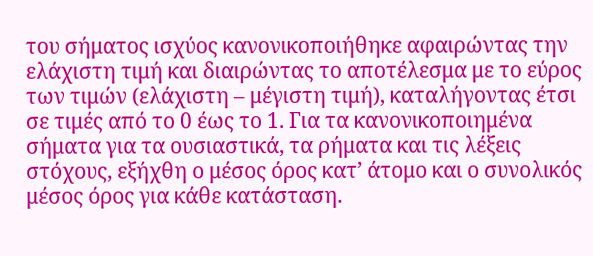του σήματος ισχύος κανονικοποιήθηκε αφαιρώντας την ελάχιστη τιμή και διαιρώντας το αποτέλεσμα με το εύρος των τιμών (ελάχιστη – μέγιστη τιμή), καταλήγοντας έτσι σε τιμές από το 0 έως το 1. Για τα κανονικοποιημένα σήματα για τα ουσιαστικά, τα ρήματα και τις λέξεις στόχους, εξήχθη ο μέσος όρος κατ’ άτομο και ο συνολικός μέσος όρος για κάθε κατάσταση.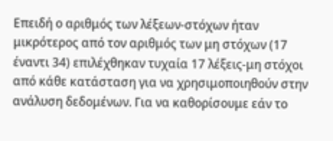Επειδή ο αριθμός των λέξεων-στόχων ήταν μικρότερος από τον αριθμός των μη στόχων (17 έναντι 34) επιλέχθηκαν τυχαία 17 λέξεις-μη στόχοι από κάθε κατάσταση για να χρησιμοποιηθούν στην ανάλυση δεδομένων. Για να καθορίσουμε εάν το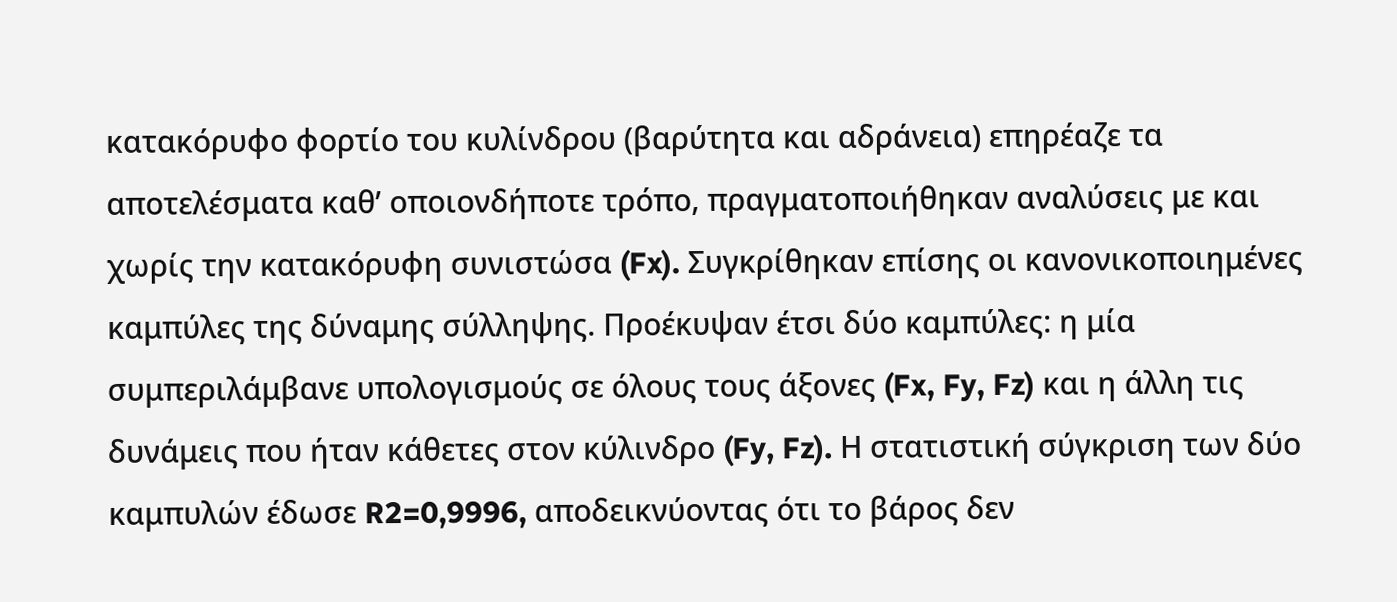κατακόρυφο φορτίο του κυλίνδρου (βαρύτητα και αδράνεια) επηρέαζε τα αποτελέσματα καθ’ οποιονδήποτε τρόπο, πραγματοποιήθηκαν αναλύσεις με και χωρίς την κατακόρυφη συνιστώσα (Fx). Συγκρίθηκαν επίσης οι κανονικοποιημένες καμπύλες της δύναμης σύλληψης. Προέκυψαν έτσι δύο καμπύλες: η μία συμπεριλάμβανε υπολογισμούς σε όλους τους άξονες (Fx, Fy, Fz) και η άλλη τις δυνάμεις που ήταν κάθετες στον κύλινδρο (Fy, Fz). Η στατιστική σύγκριση των δύο καμπυλών έδωσε R2=0,9996, αποδεικνύοντας ότι το βάρος δεν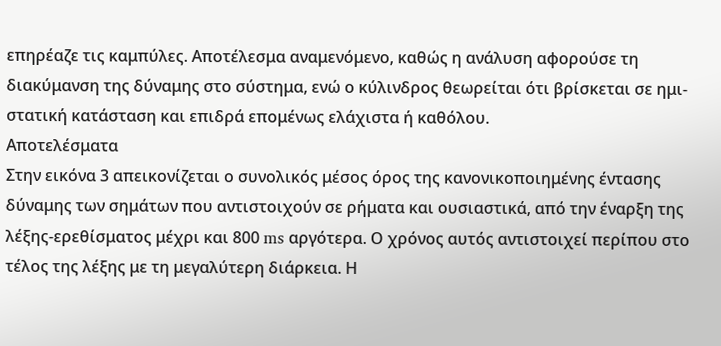επηρέαζε τις καμπύλες. Αποτέλεσμα αναμενόμενο, καθώς η ανάλυση αφορούσε τη διακύμανση της δύναμης στο σύστημα, ενώ ο κύλινδρος θεωρείται ότι βρίσκεται σε ημι-στατική κατάσταση και επιδρά επομένως ελάχιστα ή καθόλου.
Αποτελέσματα
Στην εικόνα 3 απεικονίζεται ο συνολικός μέσος όρος της κανονικοποιημένης έντασης δύναμης των σημάτων που αντιστοιχούν σε ρήματα και ουσιαστικά, από την έναρξη της λέξης-ερεθίσματος μέχρι και 800 ms αργότερα. Ο χρόνος αυτός αντιστοιχεί περίπου στο τέλος της λέξης με τη μεγαλύτερη διάρκεια. Η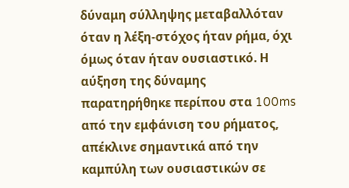δύναμη σύλληψης μεταβαλλόταν όταν η λέξη-στόχος ήταν ρήμα, όχι όμως όταν ήταν ουσιαστικό. Η αύξηση της δύναμης παρατηρήθηκε περίπου στα 100ms από την εμφάνιση του ρήματος, απέκλινε σημαντικά από την καμπύλη των ουσιαστικών σε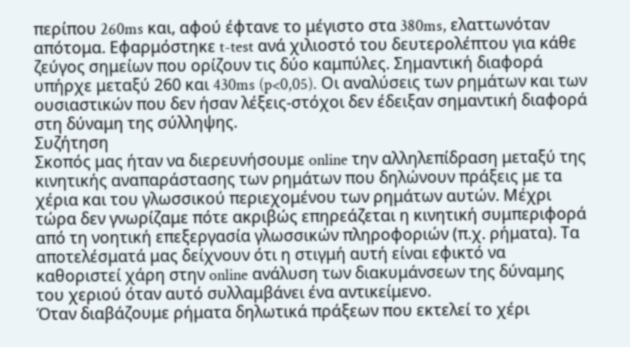περίπου 260ms και, αφού έφτανε το μέγιστο στα 380ms, ελαττωνόταν απότομα. Εφαρμόστηκε t-test ανά χιλιοστό του δευτερολέπτου για κάθε ζεύγος σημείων που ορίζουν τις δύο καμπύλες. Σημαντική διαφορά υπήρχε μεταξύ 260 και 430ms (p<0,05). Οι αναλύσεις των ρημάτων και των ουσιαστικών που δεν ήσαν λέξεις-στόχοι δεν έδειξαν σημαντική διαφορά στη δύναμη της σύλληψης.
Συζήτηση
Σκοπός μας ήταν να διερευνήσουμε online την αλληλεπίδραση μεταξύ της κινητικής αναπαράστασης των ρημάτων που δηλώνουν πράξεις με τα χέρια και του γλωσσικού περιεχομένου των ρημάτων αυτών. Μέχρι τώρα δεν γνωρίζαμε πότε ακριβώς επηρεάζεται η κινητική συμπεριφορά από τη νοητική επεξεργασία γλωσσικών πληροφοριών (π.χ. ρήματα). Τα αποτελέσματά μας δείχνουν ότι η στιγμή αυτή είναι εφικτό να καθοριστεί χάρη στην online ανάλυση των διακυμάνσεων της δύναμης του χεριού όταν αυτό συλλαμβάνει ένα αντικείμενο.
Όταν διαβάζουμε ρήματα δηλωτικά πράξεων που εκτελεί το χέρι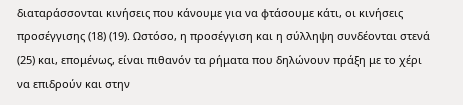διαταράσσονται κινήσεις που κάνουμε για να φτάσουμε κάτι, οι κινήσεις προσέγγισης (18) (19). Ωστόσο, η προσέγγιση και η σύλληψη συνδέονται στενά (25) και, επομένως, είναι πιθανόν τα ρήματα που δηλώνουν πράξη με το χέρι να επιδρούν και στην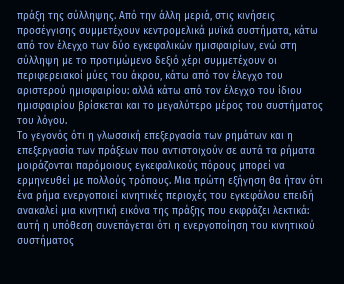πράξη της σύλληψης. Από την άλλη μεριά, στις κινήσεις προσέγγισης συμμετέχουν κεντρομελικά μυϊκά συστήματα, κάτω από τον έλεγχο των δύο εγκεφαλικών ημισφαιρίων, ενώ στη σύλληψη με το προτιμώμενο δεξιό χέρι συμμετέχουν οι περιφερειακοί μύες του άκρου, κάτω από τον έλεγχο του αριστερού ημισφαιρίου: αλλά κάτω από τον έλεγχο του ίδιου ημισφαιρίου βρίσκεται και το μεγαλύτερο μέρος του συστήματος του λόγου.
Το γεγονός ότι η γλωσσική επεξεργασία των ρημάτων και η επεξεργασία των πράξεων που αντιστοιχούν σε αυτά τα ρήματα μοιράζονται παρόμοιους εγκεφαλικούς πόρους μπορεί να ερμηνευθεί με πολλούς τρόπους. Μια πρώτη εξήγηση θα ήταν ότι ένα ρήμα ενεργοποιεί κινητικές περιοχές του εγκεφάλου επειδή ανακαλεί μια κινητική εικόνα της πράξης που εκφράζει λεκτικά: αυτή η υπόθεση συνεπάγεται ότι η ενεργοποίηση του κινητικού συστήματος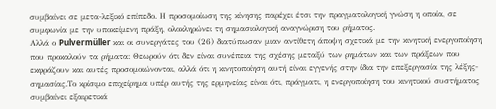συμβαίνει σε μετα-λεξικό επίπεδο. Η προσομοίωση της κίνησης παρέχει έτσι την πραγματολογική γνώση η οποία, σε συμφωνία με την υποκείμενη πράξη, ολοκληρώνει τη σημασιολογική αναγνώριση του ρήματος.
Αλλά ο Pulvermüller και οι συνεργάτες του (26) διατύπωσαν μιαν αντίθετη άποψη σχετικά με την κινητική ενεργοποίηση που προκαλούν τα ρήματα: Θεωρούν ότι δεν είναι συνέπεια της σχέσης μεταξύ των ρημάτων και των πράξεων που εκφράζουν και αυτές προσομοιώνονται, αλλά ότι η κινητοποίηση αυτή είναι εγγενής στην ίδια την επεξεργασία της λέξης-σημασίας.Το κρίσιμο επιχείρημα υπέρ αυτής της ερμηνείας είναι ότι, πράγματι, η ενεργοποίηση του κινητικού συστήματος συμβαίνει εξαιρετικά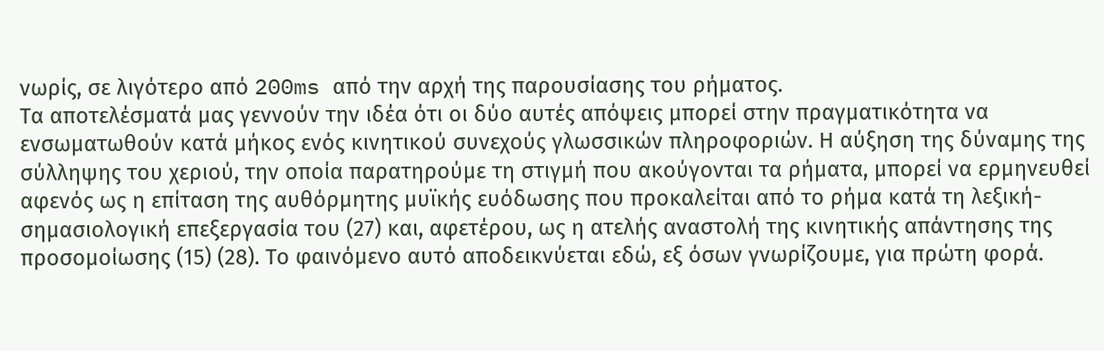νωρίς, σε λιγότερο από 200ms από την αρχή της παρουσίασης του ρήματος.
Τα αποτελέσματά μας γεννούν την ιδέα ότι οι δύο αυτές απόψεις μπορεί στην πραγματικότητα να ενσωματωθούν κατά μήκος ενός κινητικού συνεχούς γλωσσικών πληροφοριών. Η αύξηση της δύναμης της σύλληψης του χεριού, την οποία παρατηρούμε τη στιγμή που ακούγονται τα ρήματα, μπορεί να ερμηνευθεί αφενός ως η επίταση της αυθόρμητης μυϊκής ευόδωσης που προκαλείται από το ρήμα κατά τη λεξική-σημασιολογική επεξεργασία του (27) και, αφετέρου, ως η ατελής αναστολή της κινητικής απάντησης της προσομοίωσης (15) (28). Το φαινόμενο αυτό αποδεικνύεται εδώ, εξ όσων γνωρίζουμε, για πρώτη φορά.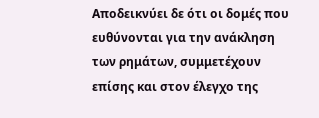Αποδεικνύει δε ότι οι δομές που ευθύνονται για την ανάκληση των ρημάτων, συμμετέχουν επίσης και στον έλεγχο της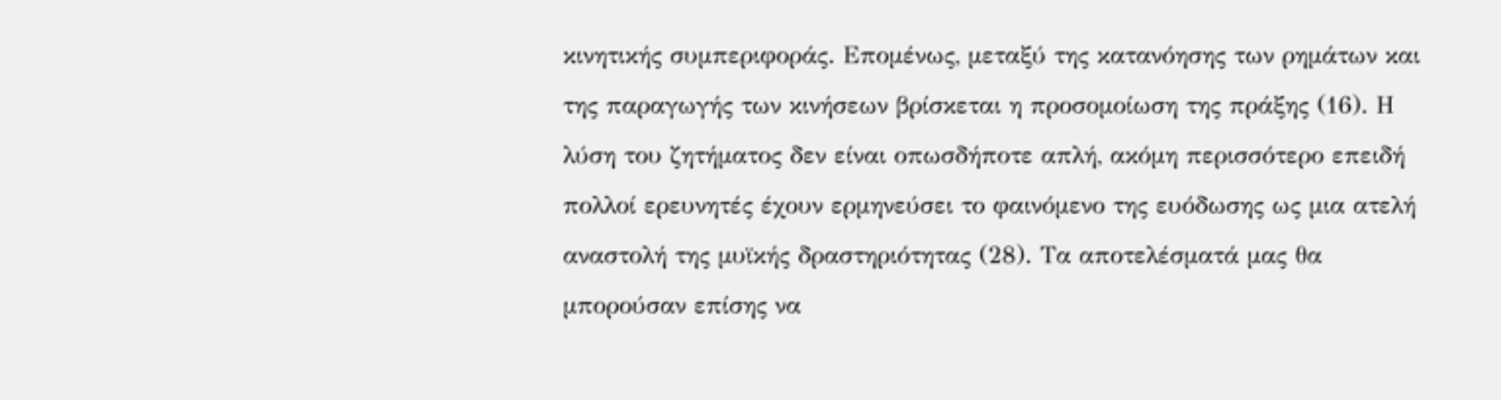κινητικής συμπεριφοράς. Επομένως, μεταξύ της κατανόησης των ρημάτων και της παραγωγής των κινήσεων βρίσκεται η προσομοίωση της πράξης (16). Η λύση του ζητήματος δεν είναι οπωσδήποτε απλή, ακόμη περισσότερο επειδή πολλοί ερευνητές έχουν ερμηνεύσει το φαινόμενο της ευόδωσης ως μια ατελή αναστολή της μυϊκής δραστηριότητας (28). Τα αποτελέσματά μας θα μπορούσαν επίσης να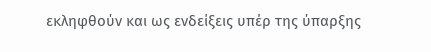εκληφθούν και ως ενδείξεις υπέρ της ύπαρξης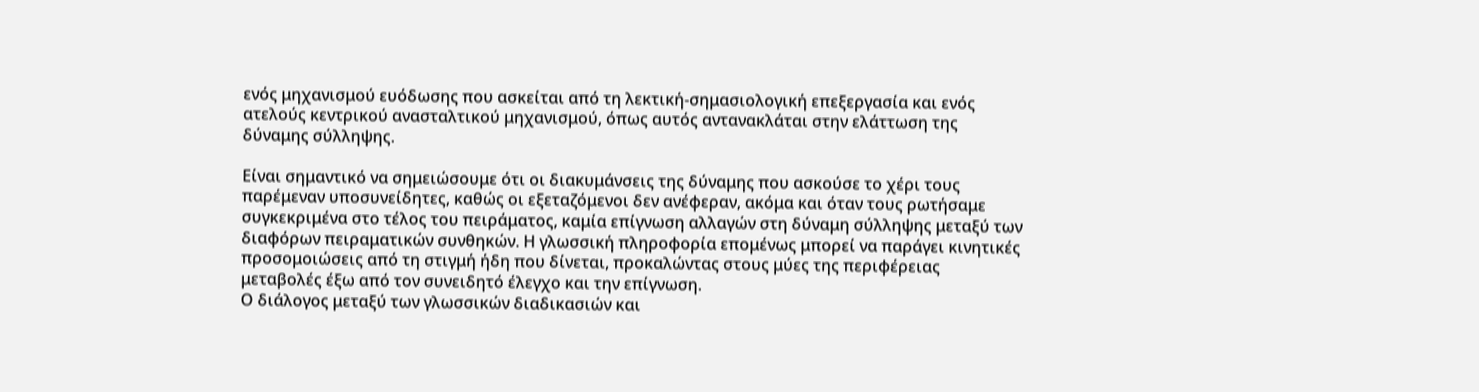ενός μηχανισμού ευόδωσης που ασκείται από τη λεκτική-σημασιολογική επεξεργασία και ενός ατελούς κεντρικού ανασταλτικού μηχανισμού, όπως αυτός αντανακλάται στην ελάττωση της δύναμης σύλληψης.

Είναι σημαντικό να σημειώσουμε ότι οι διακυμάνσεις της δύναμης που ασκούσε το χέρι τους παρέμεναν υποσυνείδητες, καθώς οι εξεταζόμενοι δεν ανέφεραν, ακόμα και όταν τους ρωτήσαμε συγκεκριμένα στο τέλος του πειράματος, καμία επίγνωση αλλαγών στη δύναμη σύλληψης μεταξύ των διαφόρων πειραματικών συνθηκών. Η γλωσσική πληροφορία επομένως μπορεί να παράγει κινητικές προσομοιώσεις από τη στιγμή ήδη που δίνεται, προκαλώντας στους μύες της περιφέρειας μεταβολές έξω από τον συνειδητό έλεγχο και την επίγνωση.
Ο διάλογος μεταξύ των γλωσσικών διαδικασιών και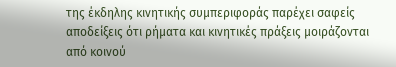της έκδηλης κινητικής συμπεριφοράς παρέχει σαφείς αποδείξεις ότι ρήματα και κινητικές πράξεις μοιράζονται από κοινού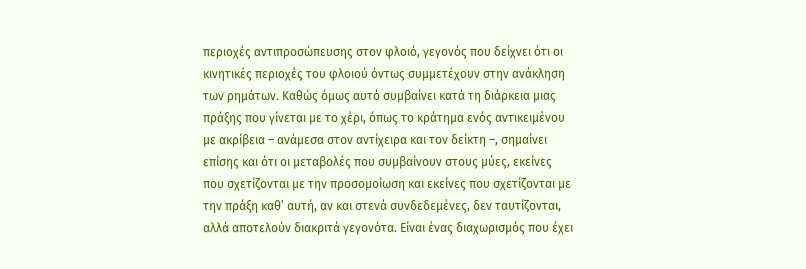περιοχές αντιπροσώπευσης στον φλοιό, γεγονός που δείχνει ότι οι κινητικές περιοχές του φλοιού όντως συμμετέχουν στην ανάκληση των ρημάτων. Καθώς όμως αυτό συμβαίνει κατά τη διάρκεια μιας πράξης που γίνεται με το χέρι, όπως το κράτημα ενός αντικειμένου με ακρίβεια – ανάμεσα στον αντίχειρα και τον δείκτη –, σημαίνει επίσης και ότι οι μεταβολές που συμβαίνουν στους μύες, εκείνες που σχετίζονται με την προσομοίωση και εκείνες που σχετίζονται με την πράξη καθ’ αυτή, αν και στενά συνδεδεμένες, δεν ταυτίζονται, αλλά αποτελούν διακριτά γεγονότα. Είναι ένας διαχωρισμός που έχει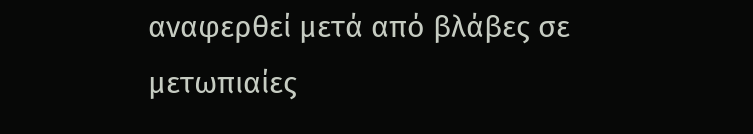αναφερθεί μετά από βλάβες σε μετωπιαίες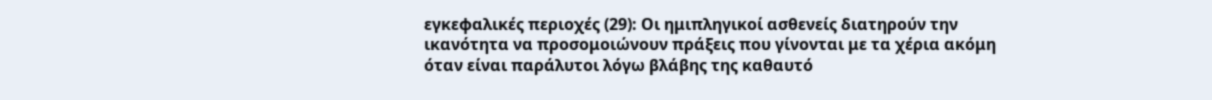εγκεφαλικές περιοχές (29): Οι ημιπληγικοί ασθενείς διατηρούν την ικανότητα να προσομοιώνουν πράξεις που γίνονται με τα χέρια ακόμη όταν είναι παράλυτοι λόγω βλάβης της καθαυτό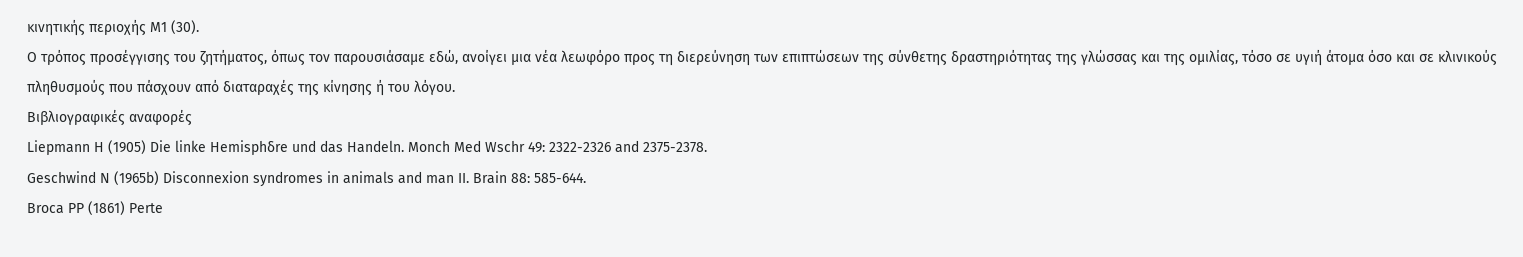κινητικής περιοχής Μ1 (30).
Ο τρόπος προσέγγισης του ζητήματος, όπως τον παρουσιάσαμε εδώ, ανοίγει μια νέα λεωφόρο προς τη διερεύνηση των επιπτώσεων της σύνθετης δραστηριότητας της γλώσσας και της ομιλίας, τόσο σε υγιή άτομα όσο και σε κλινικούς πληθυσμούς που πάσχουν από διαταραχές της κίνησης ή του λόγου.
Βιβλιογραφικές αναφορές
Liepmann H (1905) Die linke Hemisphδre und das Handeln. Mοnch Med Wschr 49: 2322-2326 and 2375-2378.
Geschwind N (1965b) Disconnexion syndromes in animals and man II. Brain 88: 585-644.
Broca PP (1861) Perte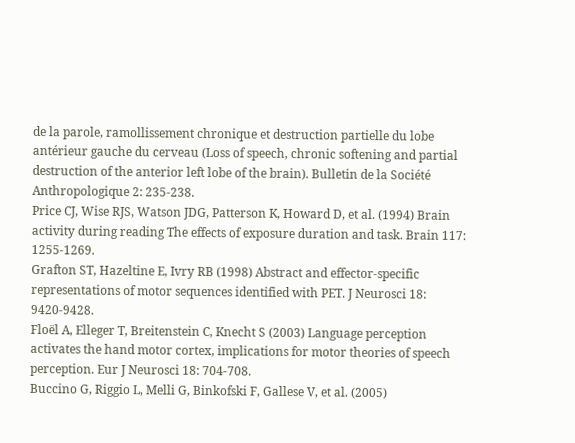de la parole, ramollissement chronique et destruction partielle du lobe antérieur gauche du cerveau (Loss of speech, chronic softening and partial destruction of the anterior left lobe of the brain). Bulletin de la Société Anthropologique 2: 235-238.
Price CJ, Wise RJS, Watson JDG, Patterson K, Howard D, et al. (1994) Brain activity during reading The effects of exposure duration and task. Brain 117: 1255-1269.
Grafton ST, Hazeltine E, Ivry RB (1998) Abstract and effector-specific representations of motor sequences identified with PET. J Neurosci 18: 9420-9428.
Floël A, Elleger T, Breitenstein C, Knecht S (2003) Language perception activates the hand motor cortex, implications for motor theories of speech perception. Eur J Neurosci 18: 704-708.
Buccino G, Riggio L, Melli G, Binkofski F, Gallese V, et al. (2005)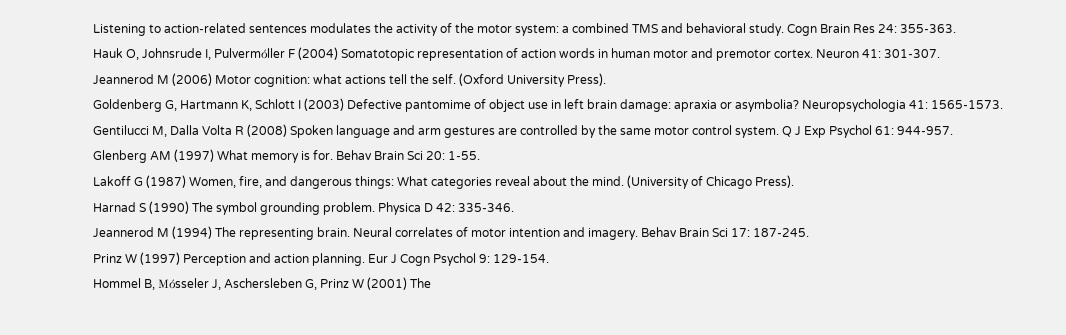Listening to action-related sentences modulates the activity of the motor system: a combined TMS and behavioral study. Cogn Brain Res 24: 355-363.
Hauk O, Johnsrude I, Pulvermόller F (2004) Somatotopic representation of action words in human motor and premotor cortex. Neuron 41: 301-307.
Jeannerod M (2006) Motor cognition: what actions tell the self. (Oxford University Press).
Goldenberg G, Hartmann K, Schlott I (2003) Defective pantomime of object use in left brain damage: apraxia or asymbolia? Neuropsychologia 41: 1565-1573.
Gentilucci M, Dalla Volta R (2008) Spoken language and arm gestures are controlled by the same motor control system. Q J Exp Psychol 61: 944-957.
Glenberg AM (1997) What memory is for. Behav Brain Sci 20: 1-55.
Lakoff G (1987) Women, fire, and dangerous things: What categories reveal about the mind. (University of Chicago Press).
Harnad S (1990) The symbol grounding problem. Physica D 42: 335-346.
Jeannerod M (1994) The representing brain. Neural correlates of motor intention and imagery. Behav Brain Sci 17: 187-245.
Prinz W (1997) Perception and action planning. Eur J Cogn Psychol 9: 129-154.
Hommel B, Mόsseler J, Aschersleben G, Prinz W (2001) The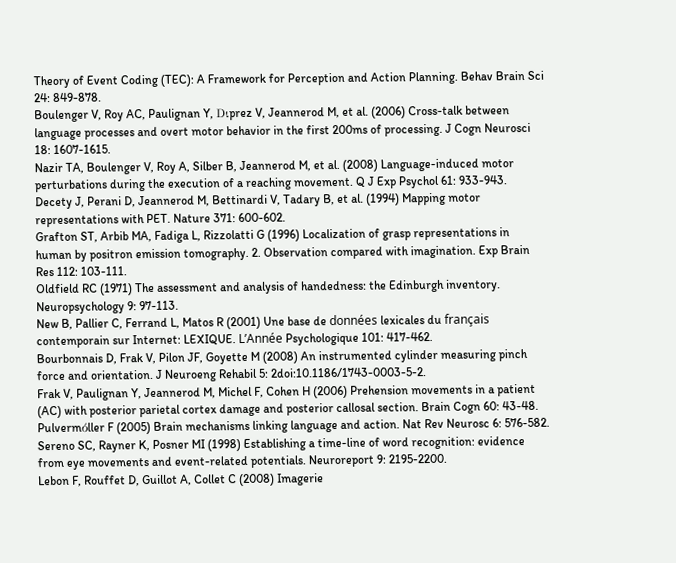Theory of Event Coding (TEC): A Framework for Perception and Action Planning. Behav Brain Sci 24: 849-878.
Boulenger V, Roy AC, Paulignan Y, Dιprez V, Jeannerod M, et al. (2006) Cross-talk between language processes and overt motor behavior in the first 200ms of processing. J Cogn Neurosci 18: 1607-1615.
Nazir TA, Boulenger V, Roy A, Silber B, Jeannerod M, et al. (2008) Language-induced motor perturbations during the execution of a reaching movement. Q J Exp Psychol 61: 933-943.
Decety J, Perani D, Jeannerod M, Bettinardi V, Tadary B, et al. (1994) Mapping motor representations with PET. Nature 371: 600-602.
Grafton ST, Arbib MA, Fadiga L, Rizzolatti G (1996) Localization of grasp representations in human by positron emission tomography. 2. Observation compared with imagination. Exp Brain Res 112: 103-111.
Oldfield RC (1971) The assessment and analysis of handedness: the Edinburgh inventory. Neuropsychology 9: 97-113.
New B, Pallier C, Ferrand L, Matos R (2001) Une base de données lexicales du français contemporain sur Internet: LEXIQUE. L’Année Psychologique 101: 417-462.
Bourbonnais D, Frak V, Pilon JF, Goyette M (2008) An instrumented cylinder measuring pinch force and orientation. J Neuroeng Rehabil 5: 2doi:10.1186/1743-0003-5-2.
Frak V, Paulignan Y, Jeannerod M, Michel F, Cohen H (2006) Prehension movements in a patient (AC) with posterior parietal cortex damage and posterior callosal section. Brain Cogn 60: 43-48.
Pulvermόller F (2005) Brain mechanisms linking language and action. Nat Rev Neurosc 6: 576-582.
Sereno SC, Rayner K, Posner MI (1998) Establishing a time-line of word recognition: evidence from eye movements and event-related potentials. Neuroreport 9: 2195-2200.
Lebon F, Rouffet D, Guillot A, Collet C (2008) Imagerie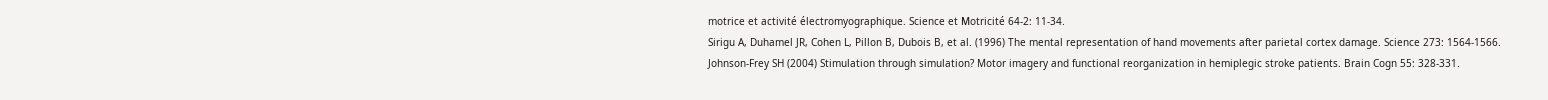motrice et activité électromyographique. Science et Μotricité 64-2: 11-34.
Sirigu A, Duhamel JR, Cohen L, Pillon B, Dubois B, et al. (1996) The mental representation of hand movements after parietal cortex damage. Science 273: 1564-1566.
Johnson-Frey SH (2004) Stimulation through simulation? Motor imagery and functional reorganization in hemiplegic stroke patients. Brain Cogn 55: 328-331.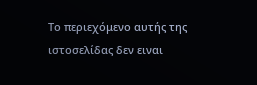Το περιεχόμενο αυτής της ιστοσελίδας δεν ειναι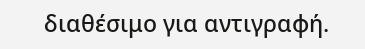διαθέσιμο για αντιγραφή.